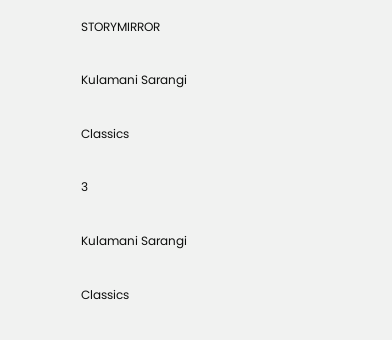STORYMIRROR

Kulamani Sarangi

Classics

3

Kulamani Sarangi

Classics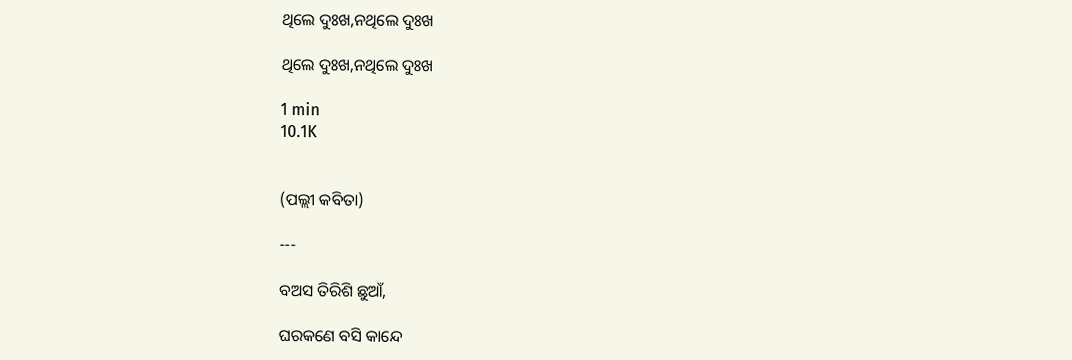ଥିଲେ ଦୁଃଖ,ନଥିଲେ ଦୁଃଖ

ଥିଲେ ଦୁଃଖ,ନଥିଲେ ଦୁଃଖ

1 min
10.1K


(ପଲ୍ଲୀ କବିତା)

---

ବଅସ ତିରିଶି ଛୁଆଁ,

ଘରକଣେ ବସି କାନ୍ଦେ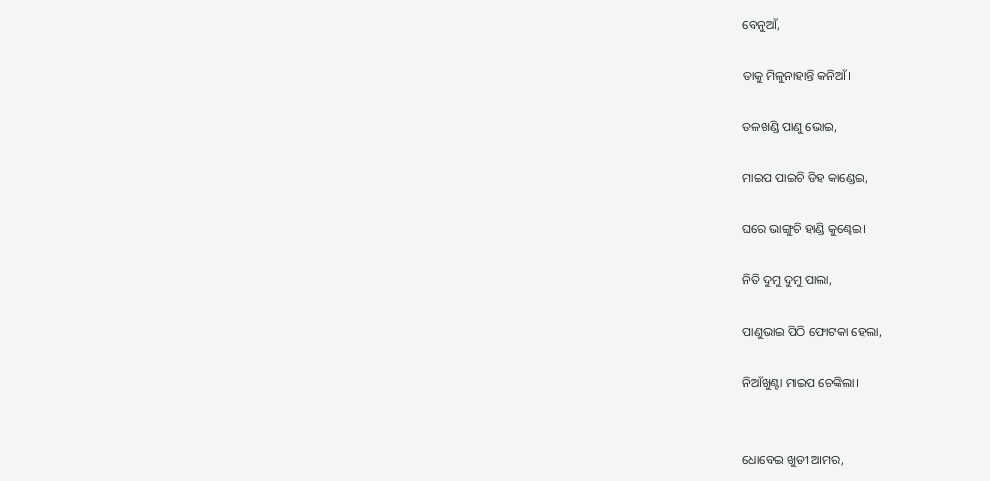ବେନୁଆଁ,

ତାକୁ ମିଳୁନାହାନ୍ତି କନିଆଁ।

ତଳଖଣ୍ଡି ପାଣୁ ଭୋଇ,

ମାଇପ ପାଇଚି ଡିହ କାଣ୍ଡେଇ,

ଘରେ ଭାଙ୍ଗୁଚି ହାଣ୍ଡି କୁଣ୍ଢେଇ।

ନିତି ଦୁମୁ ଦୁମୁ ପାଲା,

ପାଣୁଭାଇ ପିଠି ଫୋଟକା ହେଲା,

ନିଆଁଖୁଣ୍ଟା ମାଇପ ଚେଙ୍କିଲା।


ଧୋବେଇ ଖୁଡୀ ଆମର,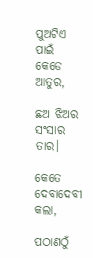ପୁଅଟିଏ ପାଇଁ କେଡେ ଆତୁର,

ଛଅ ଝିଅର ସଂସାର ତାର।

କେତେ ଦେବାଦେବୀ କଲା,

ପଠାଣଠୁଁ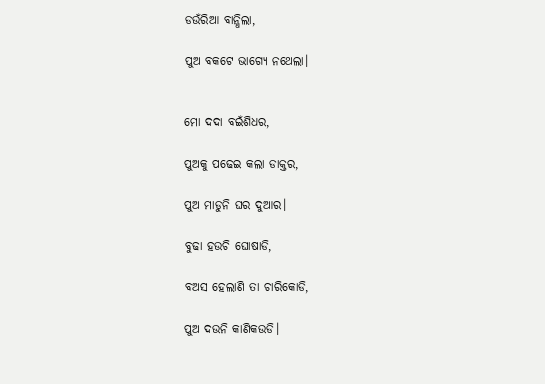ଡଉଁରିଆ ବାନ୍ଧିଲା,

ପୁଅ ବକଟେ ଭାଗ୍ୟେ ନଥେଲା।


ମୋ ଦଦା ବଇଁଶିଧର,

ପୁଅକୁ ପଢେଇ କଲା ଡାକ୍ତର,

ପୁଅ ମାଡୁନି ଘର ଦୁଆର।

ବୁଢା ହଉଚି ଘୋଷାଡି,

ବଅସ ହେଲାଣି ତା ଚାରିକୋଡି,

ପୁଅ ଦଉନି କାଣିକଉଡି।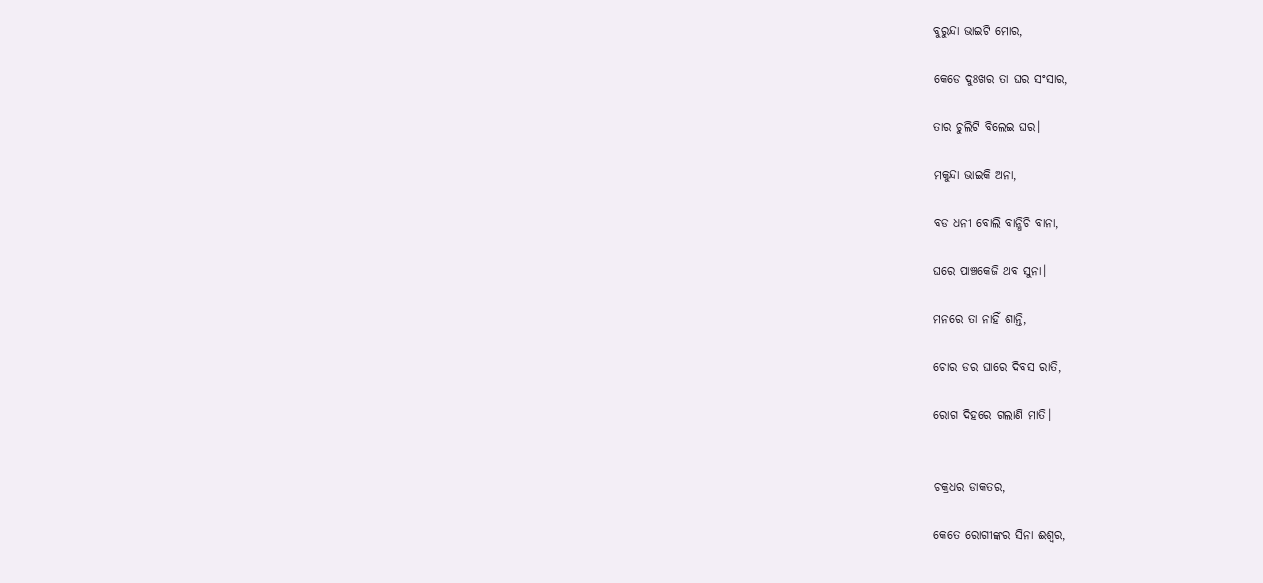ବୁରୁନ୍ଦା ଭାଇଟି ମୋର,

କେଡେ ଦୁଃଖର ତା ଘର ସଂସାର,

ତାର ଚୁଲିଟି ବିଲେଇ ଘର।

ମକୁନ୍ଦା ଭାଇକି ଅନା,

ବଡ ଧନୀ ବୋଲି ବାନ୍ଧିଚି ବାନା,

ଘରେ ପାଞ୍ଚକେଜି ଥବ ସୁନା।

ମନରେ ତା ନାହିଁ ଶାନ୍ତି,

ଚୋର ଡର ଘାରେ ଦିବସ ରାତି,

ରୋଗ ଦିହରେ ଗଲାଣି ମାତି।


ଚକ୍ରଧର ଡାକତର,

କେତେ ରୋଗୀଙ୍କର ସିନା ଈଶ୍ବର,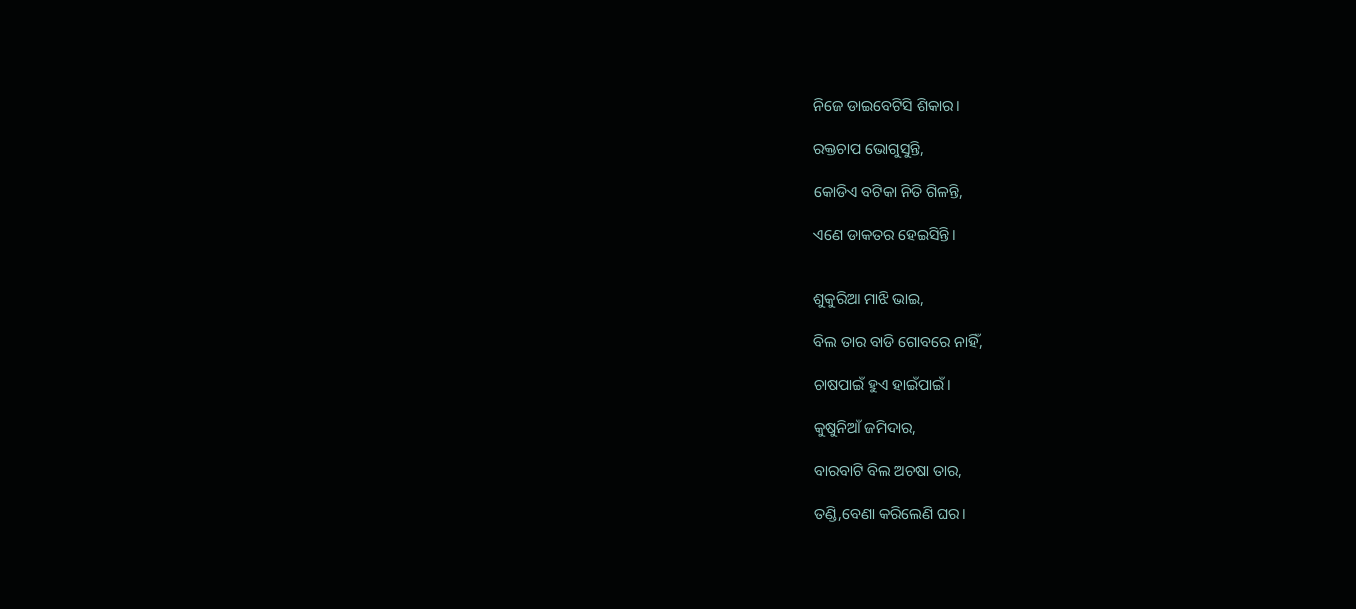ନିଜେ ଡାଇବେଟିସି ଶିକାର।

ରକ୍ତଚାପ ଭୋଗୁସୁନ୍ତି,

କୋଡିଏ ବଟିକା ନିତି ଗିଳନ୍ତି,

ଏଣେ ଡାକତର ହେଇସିନ୍ତି।


ଶୁକୁରିଆ ମାଝି ଭାଇ,

ବିଲ ତାର ବାଡି ଗୋବରେ ନାହିଁ,

ଚାଷପାଇଁ ହୁଏ ହାଇଁପାଇଁ।

କୁଷୁନିଆଁ ଜମିଦାର,

ବାରବାଟି ବିଲ ଅଚଷା ତାର,

ତଣ୍ଡି,ବେଣା କରିଲେଣି ଘର।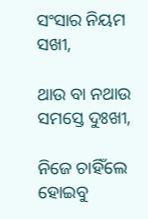ସଂସାର ନିୟମ ସଖୀ,

ଥାଉ ବା ନଥାଉ ସମସ୍ତେ ଦୁଃଖୀ,

ନିଜେ ଚାହିଁଲେ ହୋଇବୁ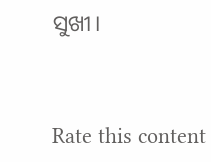ସୁଖୀ।


Rate this content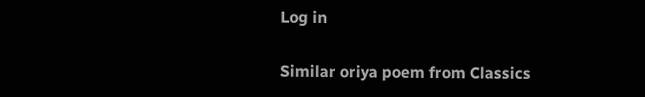Log in

Similar oriya poem from Classics